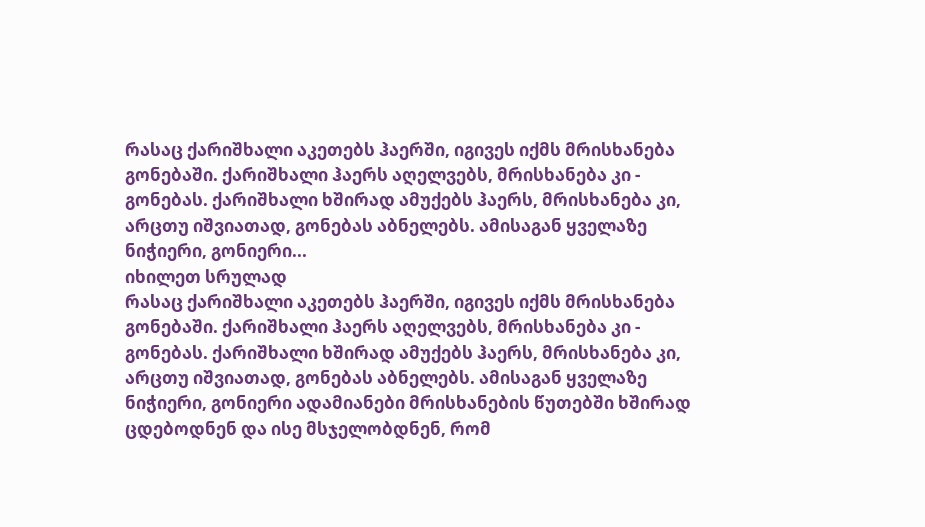რასაც ქარიშხალი აკეთებს ჰაერში, იგივეს იქმს მრისხანება გონებაში. ქარიშხალი ჰაერს აღელვებს, მრისხანება კი - გონებას. ქარიშხალი ხშირად ამუქებს ჰაერს, მრისხანება კი, არცთუ იშვიათად, გონებას აბნელებს. ამისაგან ყველაზე ნიჭიერი, გონიერი...
იხილეთ სრულად
რასაც ქარიშხალი აკეთებს ჰაერში, იგივეს იქმს მრისხანება გონებაში. ქარიშხალი ჰაერს აღელვებს, მრისხანება კი - გონებას. ქარიშხალი ხშირად ამუქებს ჰაერს, მრისხანება კი, არცთუ იშვიათად, გონებას აბნელებს. ამისაგან ყველაზე ნიჭიერი, გონიერი ადამიანები მრისხანების წუთებში ხშირად ცდებოდნენ და ისე მსჯელობდნენ, რომ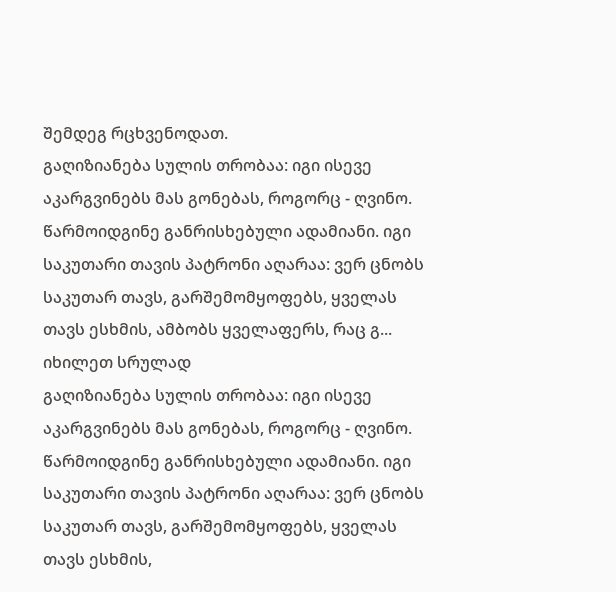შემდეგ რცხვენოდათ.
გაღიზიანება სულის თრობაა: იგი ისევე აკარგვინებს მას გონებას, როგორც - ღვინო. წარმოიდგინე განრისხებული ადამიანი. იგი საკუთარი თავის პატრონი აღარაა: ვერ ცნობს საკუთარ თავს, გარშემომყოფებს, ყველას თავს ესხმის, ამბობს ყველაფერს, რაც გ...
იხილეთ სრულად
გაღიზიანება სულის თრობაა: იგი ისევე აკარგვინებს მას გონებას, როგორც - ღვინო. წარმოიდგინე განრისხებული ადამიანი. იგი საკუთარი თავის პატრონი აღარაა: ვერ ცნობს საკუთარ თავს, გარშემომყოფებს, ყველას თავს ესხმის,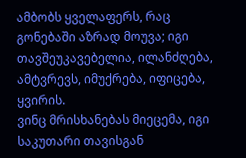ამბობს ყველაფერს, რაც გონებაში აზრად მოუვა; იგი თავშეუკავებელია, ილანძღება, ამტვრევს, იმუქრება, იფიცება, ყვირის.
ვინც მრისხანებას მიეცემა, იგი საკუთარი თავისგან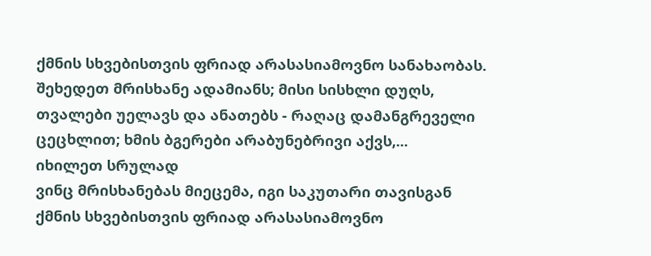ქმნის სხვებისთვის ფრიად არასასიამოვნო სანახაობას. შეხედეთ მრისხანე ადამიანს; მისი სისხლი დუღს, თვალები უელავს და ანათებს - რაღაც დამანგრეველი ცეცხლით; ხმის ბგერები არაბუნებრივი აქვს,...
იხილეთ სრულად
ვინც მრისხანებას მიეცემა, იგი საკუთარი თავისგან ქმნის სხვებისთვის ფრიად არასასიამოვნო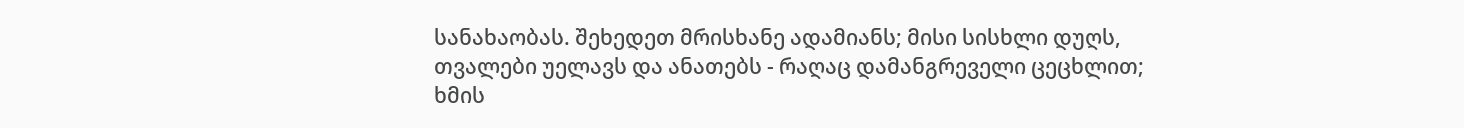სანახაობას. შეხედეთ მრისხანე ადამიანს; მისი სისხლი დუღს, თვალები უელავს და ანათებს - რაღაც დამანგრეველი ცეცხლით; ხმის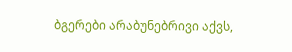ბგერები არაბუნებრივი აქვს,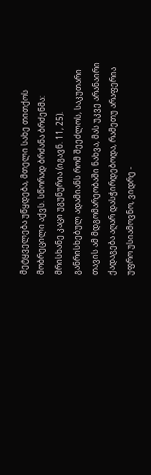მეტყველება უწყდება, მთელი სახე თითქოს მობრეცილი აქვს. სწორად ბრძანა ბრძენმა: მრისხანე კაცი უგუნურია (იგავნ. 11, 25).
განრისხებულ ადამიანს რომ შეეძლოს, საკუთარი თავის ამ მდგომარეობაში ნახვა, მას უკვე არანაირი ქადაგება აღარ დასჭირდებოდა, რამეთუ არაფერია უფრო უსიამოვნო, ვიდრე -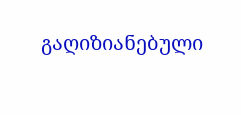გაღიზიანებული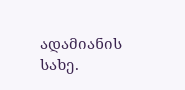ადამიანის სახე.